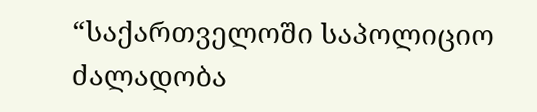“საქართველოში საპოლიციო ძალადობა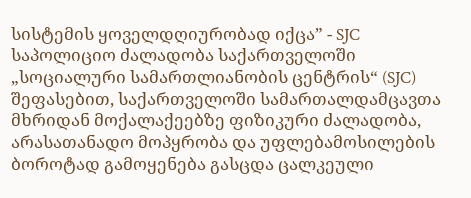სისტემის ყოველდღიურობად იქცა” - SJC
საპოლიციო ძალადობა საქართველოში
„სოციალური სამართლიანობის ცენტრის“ (SJC) შეფასებით, საქართველოში სამართალდამცავთა მხრიდან მოქალაქეებზე ფიზიკური ძალადობა, არასათანადო მოპყრობა და უფლებამოსილების ბოროტად გამოყენება გასცდა ცალკეული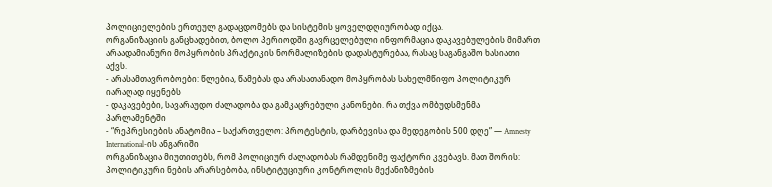პოლიციელების ერთეულ გადაცდომებს და სისტემის ყოველდღიურობად იქცა.
ორგანიზაციის განცხადებით, ბოლო პერიოდში გავრცელებული ინფორმაცია დაკავებულების მიმართ არაადამიანური მოპყრობის პრაქტიკის ნორმალიზების დადასტურებაა, რასაც საგანგაშო ხასიათი აქვს.
- არასამთავრობოები: წლებია, წამებას და არასათანადო მოპყრობას სახელმწიფო პოლიტიკურ იარაღად იყენებს
- დაკავებები, სავარაუდო ძალადობა და გამკაცრებული კანონები. რა თქვა ომბუდსმენმა პარლამენტში
- “რეპრესიების ანატომია – საქართველო: პროტესტის, დარბევისა და მედეგობის 500 დღე” — Amnesty International-ის ანგარიში
ორგანიზაცია მიუთითებს, რომ პოლიციურ ძალადობას რამდენიმე ფაქტორი კვებავს. მათ შორის: პოლიტიკური ნების არარსებობა, ინსტიტუციური კონტროლის მექანიზმების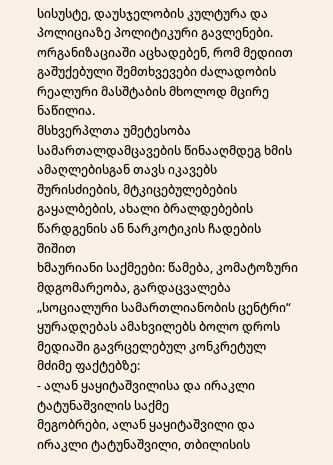სისუსტე, დაუსჯელობის კულტურა და პოლიციაზე პოლიტიკური გავლენები.
ორგანიზაციაში აცხადებენ, რომ მედიით გაშუქებული შემთხვევები ძალადობის რეალური მასშტაბის მხოლოდ მცირე ნაწილია.
მსხვერპლთა უმეტესობა სამართალდამცავების წინააღმდეგ ხმის ამაღლებისგან თავს იკავებს შურისძიების, მტკიცებულებების გაყალბების, ახალი ბრალდებების წარდგენის ან ნარკოტიკის ჩადების შიშით
ხმაურიანი საქმეები: წამება, კომატოზური მდგომარეობა, გარდაცვალება
„სოციალური სამართლიანობის ცენტრი“ ყურადღებას ამახვილებს ბოლო დროს მედიაში გავრცელებულ კონკრეტულ მძიმე ფაქტებზე:
- ალან ყაყიტაშვილისა და ირაკლი ტატუნაშვილის საქმე
მეგობრები, ალან ყაყიტაშვილი და ირაკლი ტატუნაშვილი, თბილისის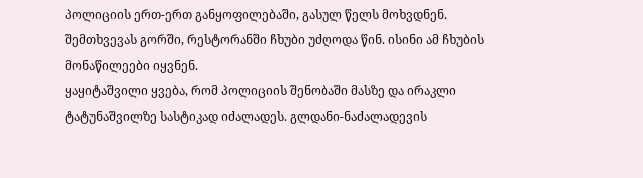პოლიციის ერთ-ერთ განყოფილებაში, გასულ წელს მოხვდნენ. შემთხვევას გორში, რესტორანში ჩხუბი უძღოდა წინ. ისინი ამ ჩხუბის მონაწილეები იყვნენ.
ყაყიტაშვილი ყვება, რომ პოლიციის შენობაში მასზე და ირაკლი ტატუნაშვილზე სასტიკად იძალადეს. გლდანი-ნაძალადევის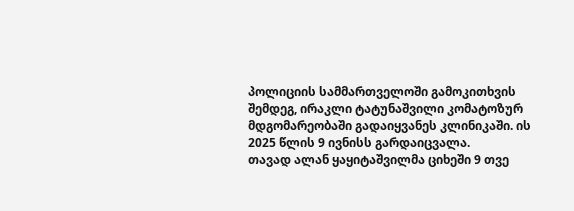პოლიციის სამმართველოში გამოკითხვის შემდეგ, ირაკლი ტატუნაშვილი კომატოზურ მდგომარეობაში გადაიყვანეს კლინიკაში. ის 2025 წლის 9 ივნისს გარდაიცვალა.
თავად ალან ყაყიტაშვილმა ციხეში 9 თვე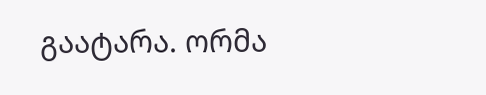გაატარა. ორმა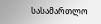სასამართლო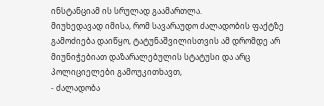ინსტანციამ ის სრულად გაამართლა.
მიუხედავად იმისა, რომ სავარაუდო ძალადობის ფაქტზე გამოძიება დაიწყო, ტატუნაშვილისთვის ამ დრომდე არ მიუნიჭებიათ დაზარალებულის სტატუსი და არც პოლიციელები გამოუკითხავთ,
- ძალადობა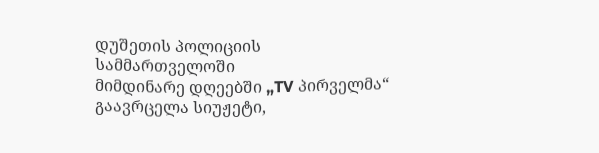დუშეთის პოლიციის სამმართველოში
მიმდინარე დღეებში „TV პირველმა“ გაავრცელა სიუჟეტი,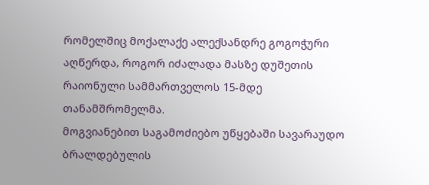რომელშიც მოქალაქე ალექსანდრე გოგოჭური აღწერდა, როგორ იძალადა მასზე დუშეთის რაიონული სამმართველოს 15-მდე თანამშრომელმა.
მოგვიანებით საგამოძიებო უწყებაში სავარაუდო ბრალდებულის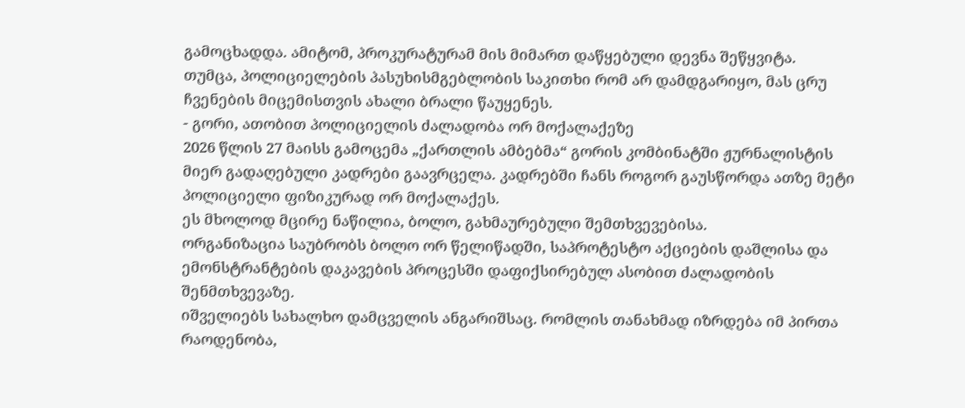გამოცხადდა. ამიტომ, პროკურატურამ მის მიმართ დაწყებული დევნა შეწყვიტა.
თუმცა, პოლიციელების პასუხისმგებლობის საკითხი რომ არ დამდგარიყო, მას ცრუ ჩვენების მიცემისთვის ახალი ბრალი წაუყენეს.
- გორი, ათობით პოლიციელის ძალადობა ორ მოქალაქეზე
2026 წლის 27 მაისს გამოცემა „ქართლის ამბებმა“ გორის კომბინატში ჟურნალისტის მიერ გადაღებული კადრები გაავრცელა. კადრებში ჩანს როგორ გაუსწორდა ათზე მეტი პოლიციელი ფიზიკურად ორ მოქალაქეს.
ეს მხოლოდ მცირე ნაწილია, ბოლო, გახმაურებული შემთხვევებისა.
ორგანიზაცია საუბრობს ბოლო ორ წელიწადში, საპროტესტო აქციების დაშლისა და ემონსტრანტების დაკავების პროცესში დაფიქსირებულ ასობით ძალადობის შენმთხვევაზე.
იშველიებს სახალხო დამცველის ანგარიშსაც. რომლის თანახმად იზრდება იმ პირთა რაოდენობა,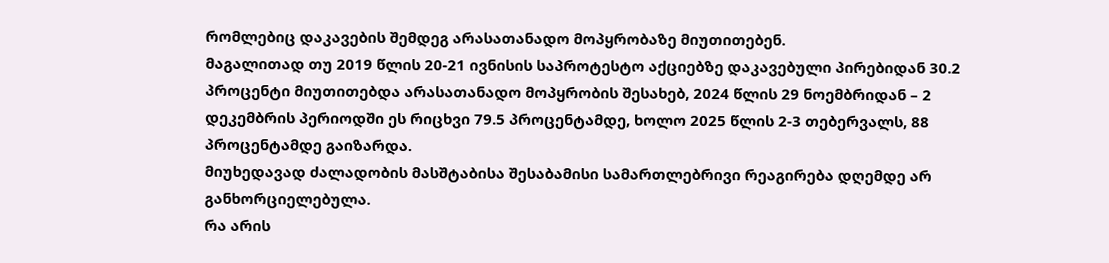რომლებიც დაკავების შემდეგ არასათანადო მოპყრობაზე მიუთითებენ.
მაგალითად თუ 2019 წლის 20-21 ივნისის საპროტესტო აქციებზე დაკავებული პირებიდან 30.2 პროცენტი მიუთითებდა არასათანადო მოპყრობის შესახებ, 2024 წლის 29 ნოემბრიდან – 2 დეკემბრის პერიოდში ეს რიცხვი 79.5 პროცენტამდე, ხოლო 2025 წლის 2-3 თებერვალს, 88 პროცენტამდე გაიზარდა.
მიუხედავად ძალადობის მასშტაბისა შესაბამისი სამართლებრივი რეაგირება დღემდე არ განხორციელებულა.
რა არის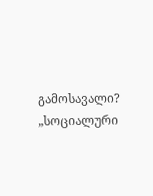გამოსავალი?
„სოციალური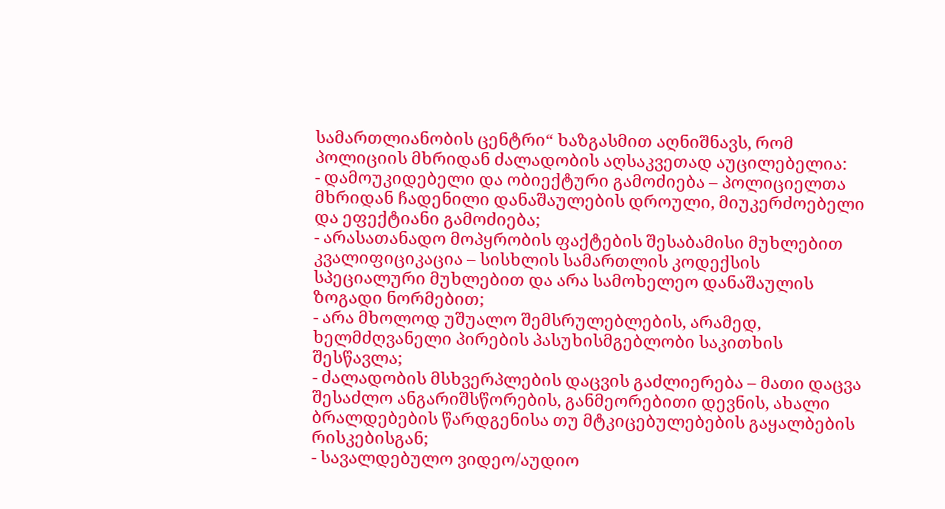სამართლიანობის ცენტრი“ ხაზგასმით აღნიშნავს, რომ პოლიციის მხრიდან ძალადობის აღსაკვეთად აუცილებელია:
- დამოუკიდებელი და ობიექტური გამოძიება – პოლიციელთა მხრიდან ჩადენილი დანაშაულების დროული, მიუკერძოებელი და ეფექტიანი გამოძიება;
- არასათანადო მოპყრობის ფაქტების შესაბამისი მუხლებით კვალიფიციკაცია – სისხლის სამართლის კოდექსის სპეციალური მუხლებით და არა სამოხელეო დანაშაულის ზოგადი ნორმებით;
- არა მხოლოდ უშუალო შემსრულებლების, არამედ, ხელმძღვანელი პირების პასუხისმგებლობი საკითხის შესწავლა;
- ძალადობის მსხვერპლების დაცვის გაძლიერება – მათი დაცვა შესაძლო ანგარიშსწორების, განმეორებითი დევნის, ახალი ბრალდებების წარდგენისა თუ მტკიცებულებების გაყალბების რისკებისგან;
- სავალდებულო ვიდეო/აუდიო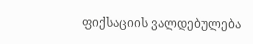ფიქსაციის ვალდებულება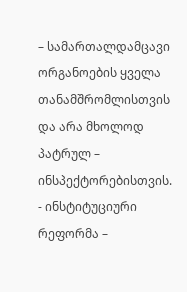– სამართალდამცავი ორგანოების ყველა თანამშრომლისთვის და არა მხოლოდ პატრულ – ინსპექტორებისთვის.
- ინსტიტუციური რეფორმა –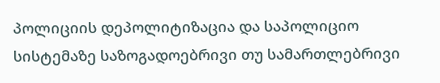პოლიციის დეპოლიტიზაცია და საპოლიციო სისტემაზე საზოგადოებრივი თუ სამართლებრივი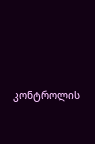კონტროლის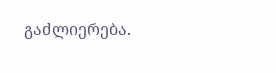გაძლიერება.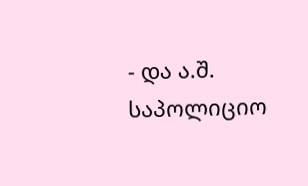- და ა.შ.
საპოლიციო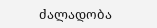ძალადობა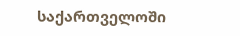საქართველოში